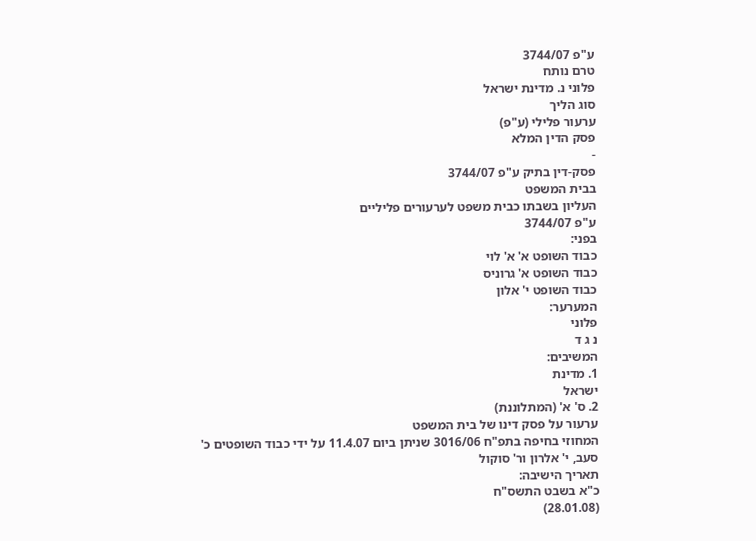ע"פ 3744/07
טרם נותח
פלוני נ. מדינת ישראל
סוג הליך
ערעור פלילי (ע"פ)
פסק הדין המלא
-
פסק-דין בתיק ע"פ 3744/07
בבית המשפט
העליון בשבתו כבית משפט לערעורים פליליים
ע"פ 3744/07
בפני:
כבוד השופט א' א' לוי
כבוד השופט א' גרוניס
כבוד השופט י' אלון
המערער:
פלוני
נ ג ד
המשיבים:
1. מדינת
ישראל
2. ס' א' (המתלוננת)
ערעור על פסק דינו של בית המשפט
המחוזי בחיפה בתפ"ח 3016/06 שניתן ביום 11.4.07 על ידי כבוד השופטים כ'
סעב, י' אלרון ור' סוקול
תאריך הישיבה:
כ"א בשבט התשס"ח
(28.01.08)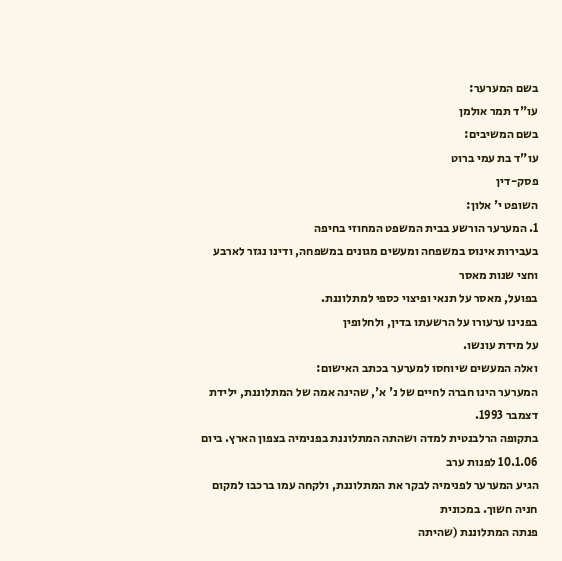בשם המערער:
עו"ד תמר אולמן
בשם המשיבים:
עו"ד בת עמי ברוט
פסק-דין
השופט י' אלון:
1. המערער הורשע בבית המשפט המחוזי בחיפה
בעבירות אינוס במשפחה ומעשים מגונים במשפחה, ודינו נגזר לארבע וחצי שנות מאסר
בפועל, מאסר על תנאי ופיצוי כספי למתלוננת.
בפנינו ערעורו על הרשעתו בדין, ולחלופין
על מידת עונשו.
ואלה המעשים שיוחסו למערער בכתב האישום:
המערער הינו חברה לחיים של נ' א', שהינה אמה של המתלוננת, ילידת דצמבר 1993.
בתקופה הרלבנטית למדה ושהתה המתלוננת בפנימיה בצפון הארץ. ביום 10.1.06 לפנות ערב
הגיע המערער לפנימיה לבקר את המתלוננת, ולקחה עמו ברכבו למקום חניה חשוך. במכונית
פנתה המתלוננת (שהיתה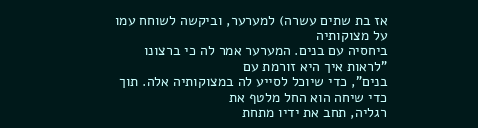אז בת שתים עשרה) למערער, וביקשה לשוחח עמו על מצוקותיה
ביחסיה עם בנים. המערער אמר לה כי ברצונו "לראות איך היא זורמת עם
בנים", כדי שיוכל לסייע לה במצוקותיה אלה. תוך כדי שיחה הוא החל מלטף את
רגליה, תחב את ידיו מתחת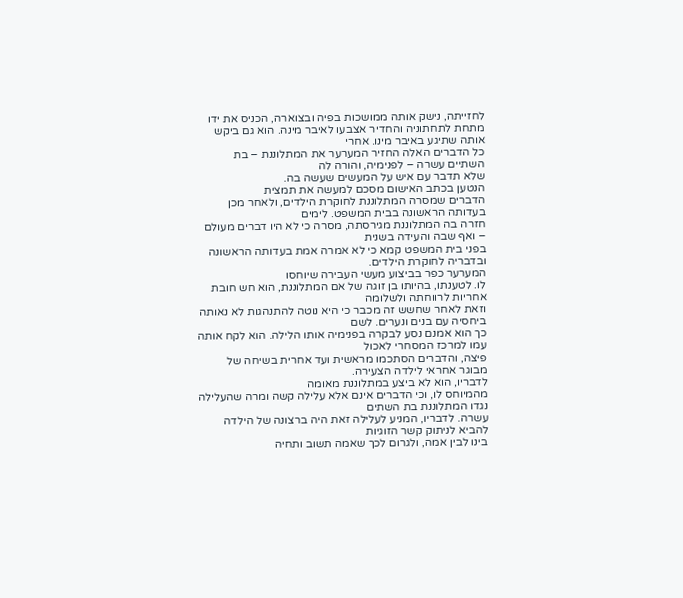לחזייתה, נישק אותה ממושכות בפיה ובצוארה, הכניס את ידו
מתחת לתחתוניה והחדיר אצבעו לאיבר מינה. הוא גם ביקש אותה שתיגע באיבר מינו. אחרי
כל הדברים האלה החזיר המערער את המתלוננת – בת השתיים עשרה – לפנימיה, והורה לה
שלא תדבר עם איש על המעשים שעשה בה.
הנטען בכתב האישום מסכם למעשה את תמצית
הדברים שמסרה המתלוננת לחוקרת הילדים, ולאחר מכן בעדותה הראשונה בבית המשפט. לימים
חזרה בה המתלוננת מגירסתה, מסרה כי לא היו דברים מעולם – ואף שבה והעידה בשנית
בפני בית המשפט קמא כי לא אמרה אמת בעדותה הראשונה ובדבריה לחוקרת הילדים.
המערער כפר בביצוע מעשי העבירה שיוחסו
לו. לטענתו, בהיותו בן זוגה של אם המתלוננת, הוא חש חובת אחריות לרווחתה ולשלומה
וזאת לאחר שחשש זה מכבר כי היא נוטה להתנהגות לא נאותה ביחסיה עם בנים ונערים. לשם
כך הוא אמנם נסע לבקרה בפנימיה אותו הלילה. הוא לקח אותה עמו למרכז המסחרי לאכול
פיצה, והדברים הסתכמו מראשית ועד אחרית בשיחה של מבוגר אחראי לילדה הצעירה.
לדבריו, הוא לא ביצע במתלוננת מאומה
מהמיוחס לו, וכי הדברים אינם אלא עלילה קשה ומרה שהעלילה נגדו המתלוננת בת השתים
עשרה. לדבריו, המניע לעלילה זאת היה ברצונה של הילדה להביא לניתוק קשר הזוגיות
בינו לבין אמה, ולגרום לכך שאמה תשוב ותחיה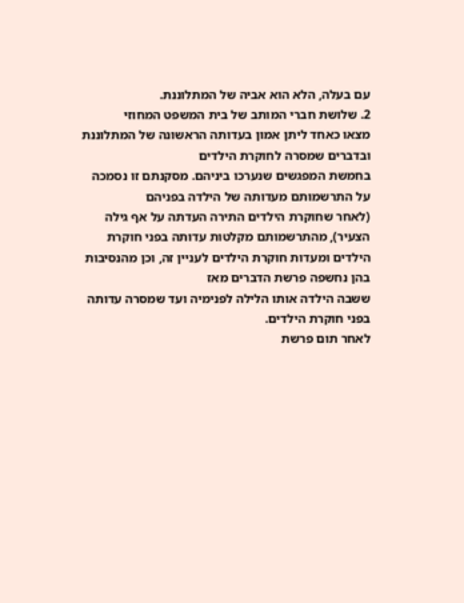עם בעלה, הלא הוא אביה של המתלוננת.
2. שלושת חברי המותב של בית המשפט המחוזי
מצאו כאחד ליתן אמון בעדותה הראשונה של המתלוננת ובדברים שמסרה לחוקרת הילדים
בחמשת המפגשים שנערכו ביניהם. מסקנתם זו נסמכה על התרשמותם מעדותה של הילדה בפניהם
(לאחר שחוקרת הילדים התירה העדתה על אף גילה הצעיר), מהתרשמותם מקלטות עדותה בפני חוקרת
הילדים ומעדות חוקרת הילדים לעניין זה, וכן מהנסיבות בהן נחשפה פרשת הדברים מאז
ששבה הילדה אותו הלילה לפנימיה ועד שמסרה עדותה בפני חוקרת הילדים.
לאחר תום פרשת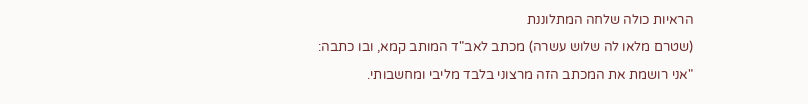הראיות כולה שלחה המתלוננת
(שטרם מלאו לה שלוש עשרה) מכתב לאב"ד המותב קמא, ובו כתבה:
"אני רושמת את המכתב הזה מרצוני בלבד מליבי ומחשבותי.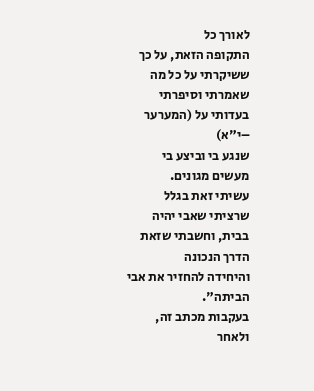לאורך כל
התקופה הזאת, על כך ששיקרתי על כל מה שאמרתי וסיפרתי בעדותי על (המערער –י"א)
שנגע בי וביצע בי מעשים מגונים.
עשיתי זאת בגלל שרציתי שאבי יהיה בבית, וחשבתי שזאת הדרך הנכונה
והיחידה להחזיר את אבי הביתה".
בעקבות מכתב זה, ולאחר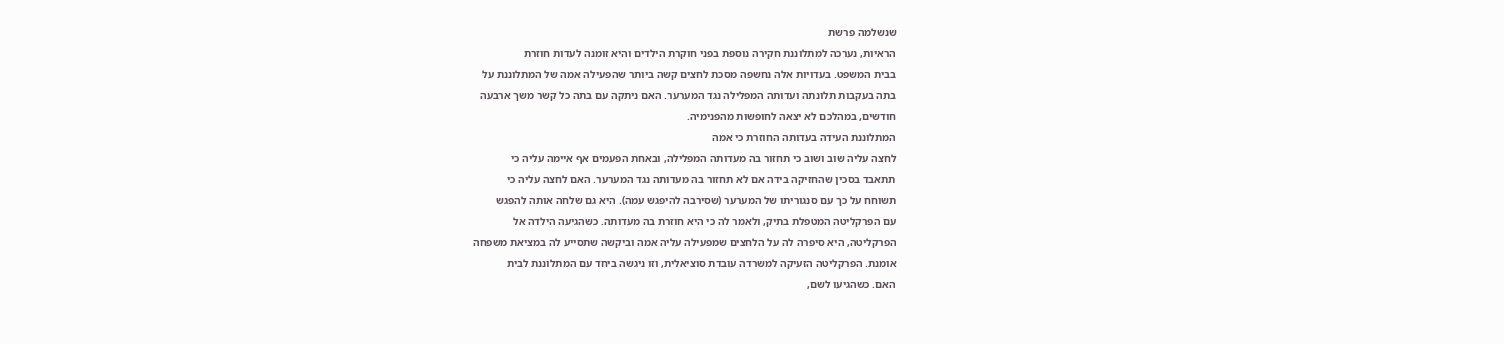שנשלמה פרשת
הראיות, נערכה למתלוננת חקירה נוספת בפני חוקרת הילדים והיא זומנה לעדות חוזרת
בבית המשפט. בעדויות אלה נחשפה מסכת לחצים קשה ביותר שהפעילה אמה של המתלוננת על
בתה בעקבות תלונתה ועדותה המפלילה נגד המערער. האם ניתקה עם בתה כל קשר משך ארבעה
חודשים, במהלכם לא יצאה לחופשות מהפנימיה.
המתלוננת העידה בעדותה החוזרת כי אמה
לחצה עליה שוב ושוב כי תחזור בה מעדותה המפלילה, ובאחת הפעמים אף איימה עליה כי
תתאבד בסכין שהחזיקה בידה אם לא תחזור בה מעדותה נגד המערער. האם לחצה עליה כי
תשוחח על כך עם סנגוריתו של המערער (שסירבה להיפגש עמה). היא גם שלחה אותה להפגש
עם הפרקליטה המטפלת בתיק, ולאמר לה כי היא חוזרת בה מעדותה. כשהגיעה הילדה אל
הפרקליטה, היא סיפרה לה על הלחצים שמפעילה עליה אמה וביקשה שתסייע לה במציאת משפחה
אומנת. הפרקליטה הזעיקה למשרדה עובדת סוציאלית, וזו ניגשה ביחד עם המתלוננת לבית
האם. כשהגיעו לשם,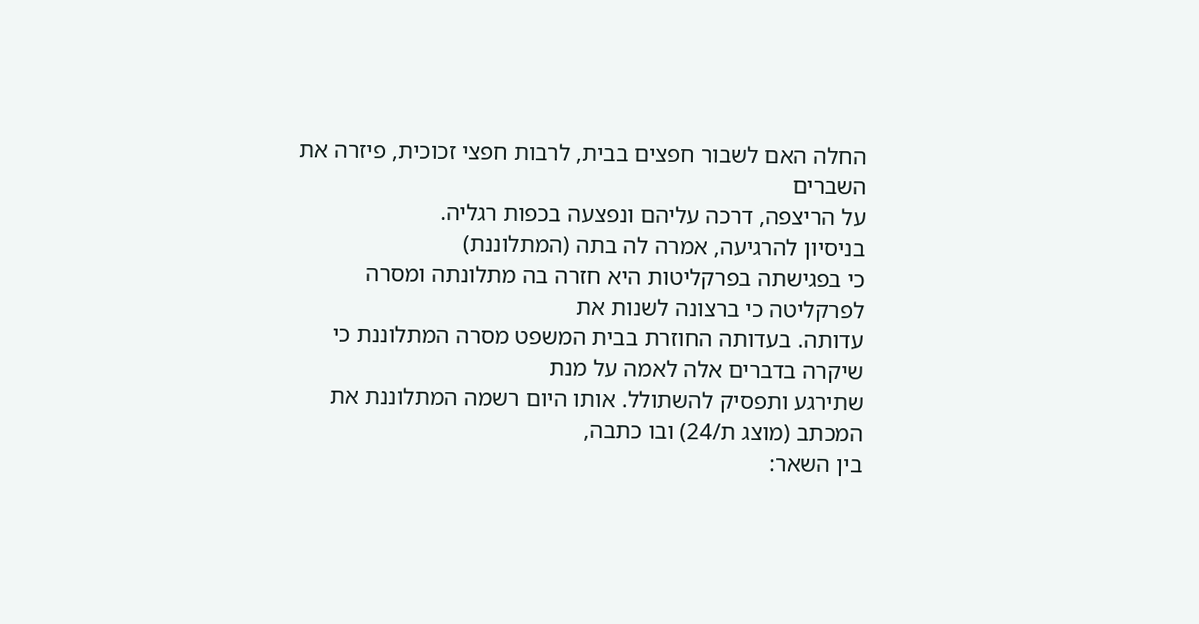החלה האם לשבור חפצים בבית, לרבות חפצי זכוכית, פיזרה את השברים
על הריצפה, דרכה עליהם ונפצעה בכפות רגליה.
בניסיון להרגיעה, אמרה לה בתה (המתלוננת)
כי בפגישתה בפרקליטות היא חזרה בה מתלונתה ומסרה לפרקליטה כי ברצונה לשנות את
עדותה. בעדותה החוזרת בבית המשפט מסרה המתלוננת כי שיקרה בדברים אלה לאמה על מנת
שתירגע ותפסיק להשתולל. אותו היום רשמה המתלוננת את המכתב (מוצג ת/24) ובו כתבה,
בין השאר: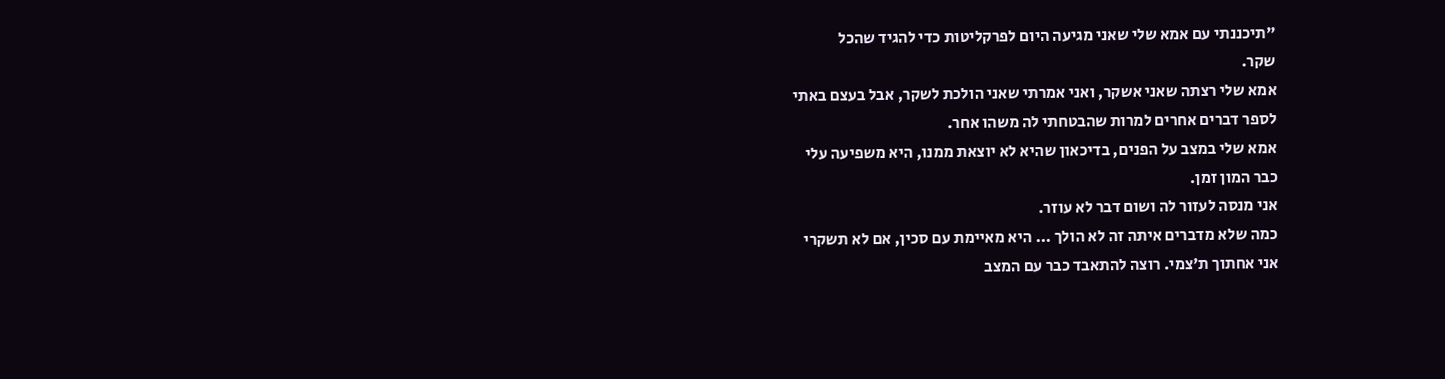"תיכננתי עם אמא שלי שאני מגיעה היום לפרקליטות כדי להגיד שהכל
שקר.
אמא שלי רצתה שאני אשקר, ואני אמרתי שאני הולכת לשקר, אבל בעצם באתי
לספר דברים אחרים למרות שהבטחתי לה משהו אחר.
אמא שלי במצב על הפנים, בדיכאון שהיא לא יוצאת ממנו, היא משפיעה עלי
כבר המון זמן.
אני מנסה לעזור לה ושום דבר לא עוזר.
כמה שלא מדברים איתה זה לא הולך ... היא מאיימת עם סכין, אם לא תשקרי
אני אחתוך ת'צמי. רוצה להתאבד כבר עם המצב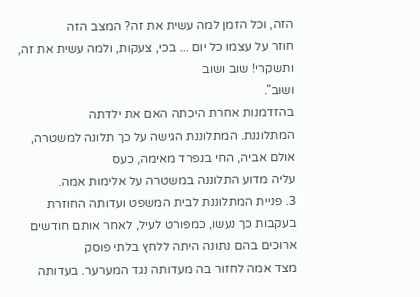הזה, וכל הזמן למה עשית את זה? המצב הזה
חוזר על עצמו כל יום ... בכי, צעקות, ולמה עשית את זה, ותשקרי! שוב ושוב
ושוב".
בהזדמנות אחרת היכתה האם את ילדתה
המתלוננת. המתלוננת הגישה על כך תלונה למשטרה, אולם אביה, החי בנפרד מאימה, כעס
עליה מדוע התלוננה במשטרה על אלימות אמה.
3. פניית המתלוננת לבית המשפט ועדותה החוזרת
בעקבות כך נעשו, כמפורט לעיל, לאחר אותם חודשים ארוכים בהם נתונה היתה ללחץ בלתי פוסק
מצד אמה לחזור בה מעדותה נגד המערער. בעדותה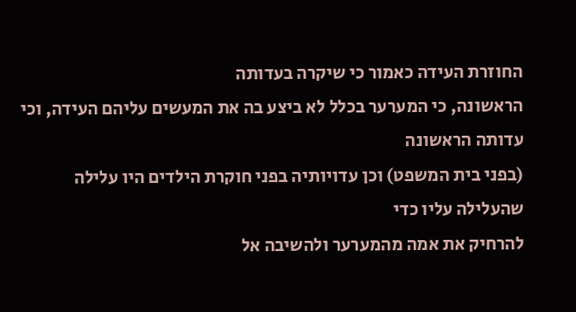החוזרת העידה כאמור כי שיקרה בעדותה
הראשונה, כי המערער בכלל לא ביצע בה את המעשים עליהם העידה, וכי עדותה הראשונה
(בפני בית המשפט) וכן עדויותיה בפני חוקרת הילדים היו עלילה שהעלילה עליו כדי
להרחיק את אמה מהמערער ולהשיבה אל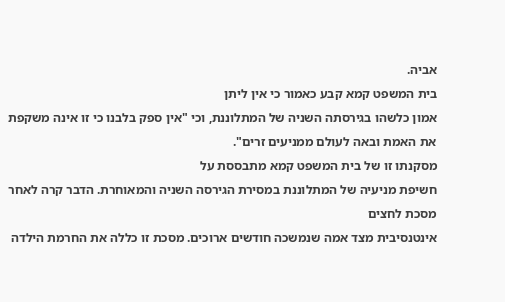אביה.
בית המשפט קמא קבע כאמור כי אין ליתן
אמון כלשהו בגירסתה השניה של המתלוננת, וכי "אין ספק בלבנו כי זו אינה משקפת
את האמת ובאה לעולם ממניעים זרים".
מסקנתו זו של בית המשפט קמא מתבססת על
חשיפת מניעיה של המתלוננת במסירת הגירסה השניה והמאוחרת. הדבר קרה לאחר מסכת לחצים
אינטנסיבית מצד אמה שנמשכה חודשים ארוכים. מסכת זו כללה את החרמת הילדה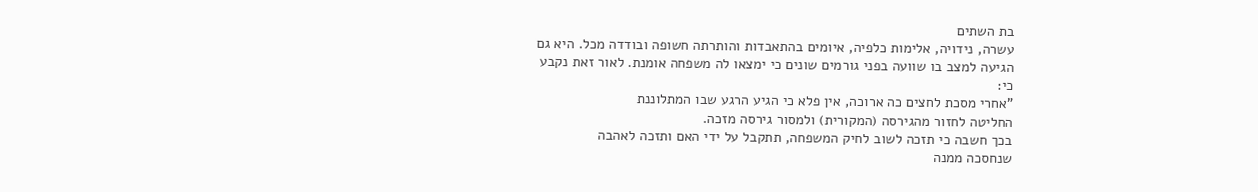בת השתים
עשרה, נידויה, אלימות כלפיה, איומים בהתאבדות והותרתה חשופה ובודדה מכל. היא גם
הגיעה למצב בו שוועה בפני גורמים שונים כי ימצאו לה משפחה אומנת. לאור זאת נקבע
כי:
"אחרי מסכת לחצים כה ארוכה, אין פלא כי הגיע הרגע שבו המתלוננת
החליטה לחזור מהגירסה (המקורית) ולמסור גירסה מזכה.
בכך חשבה כי תזכה לשוב לחיק המשפחה, תתקבל על ידי האם ותזכה לאהבה
שנחסכה ממנה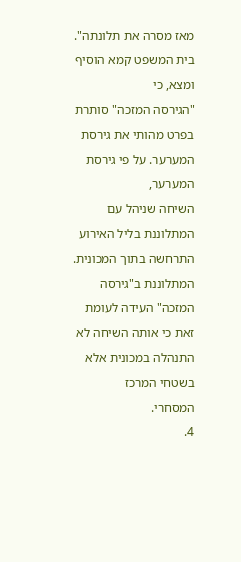מאז מסרה את תלונתה".
בית המשפט קמא הוסיף ומצא, כי
"הגירסה המזכה" סותרת בפרט מהותי את גירסת המערער. על פי גירסת המערער,
השיחה שניהל עם המתלוננת בליל האירוע התרחשה בתוך המכונית. המתלוננת ב"גירסה
המזכה" העידה לעומת זאת כי אותה השיחה לא התנהלה במכונית אלא בשטחי המרכז
המסחרי.
4.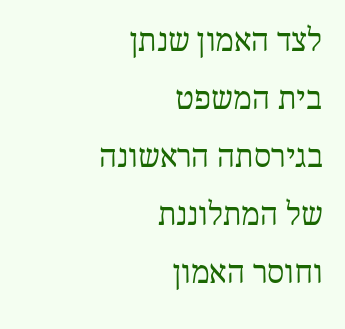לצד האמון שנתן בית המשפט בגירסתה הראשונה
של המתלוננת וחוסר האמון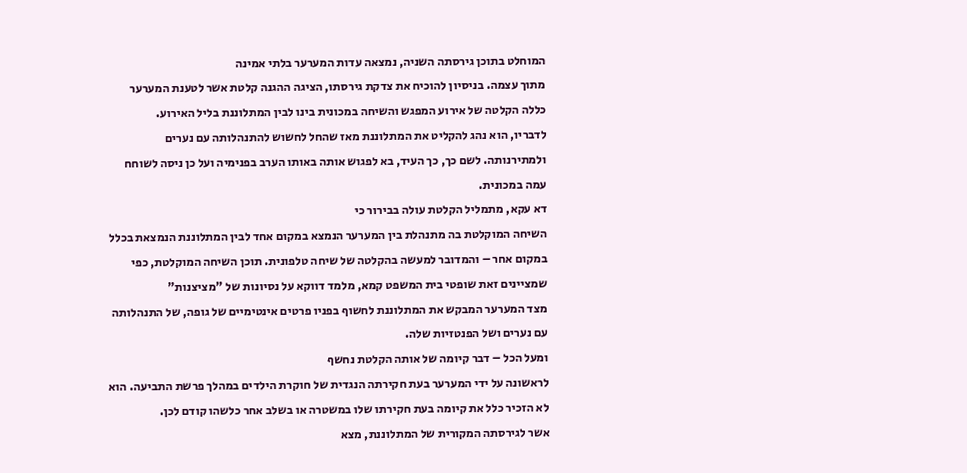המוחלט בתוכן גירסתה השניה, נמצאה עדות המערער בלתי אמינה
מתוך עצמה. בניסיון להוכיח את צדקת גירסתו, הציגה ההגנה קלטת אשר לטענת המערער
כללה הקלטה של אירוע המפגש והשיחה במכונית בינו לבין המתלוננת בליל האירוע.
לדבריו, הוא נהג להקליט את המתלוננת מאז שהחל לחשוש להתנהלותה עם נערים
ולמתירנותה. לשם כך, כך העיד, בא לפגוש אותה באותו הערב בפנימיה ועל כן ניסה לשוחח
עמה במכונית.
דא עקא, מתמליל הקלטת עולה בבירור כי
השיחה המוקלטת בה מתנהלת בין המערער הנמצא במקום אחד לבין המתלוננת הנמצאת בכלל
במקום אחר – והמדובר למעשה בהקלטה של שיחה טלפונית. תוכן השיחה המוקלטת, כפי
שמציינים זאת שופטי בית המשפט קמא, מלמד דווקא על נסיונות של "מציצנות"
מצד המערער המבקש את המתלוננת לחשוף בפניו פרטים אינטימיים של גופה, של התנהלותה
עם נערים ושל הפנטזיות שלה.
ומעל הכל – דבר קיומה של אותה הקלטת נחשף
לראשונה על ידי המערער בעת חקירתה הנגדית של חוקרת הילדים במהלך פרשת התביעה. הוא
לא הזכיר כלל את קיומה בעת חקירתו שלו במשטרה או בשלב אחר כלשהו קודם לכן.
אשר לגירסתה המקורית של המתלוננת, מצא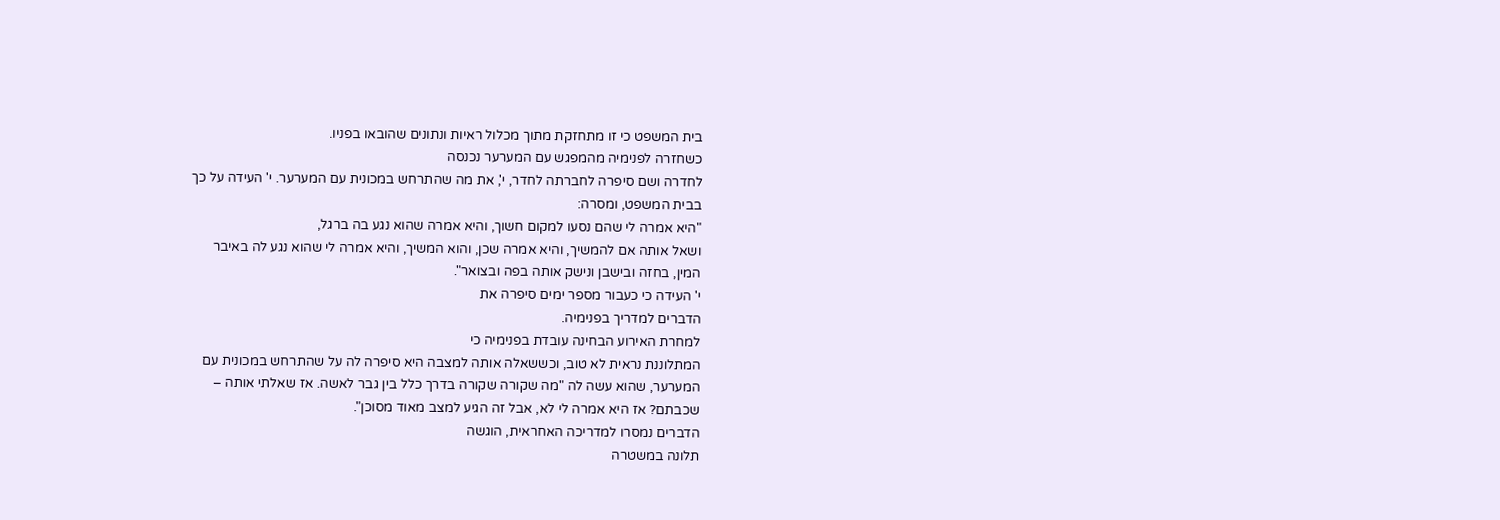בית המשפט כי זו מתחזקת מתוך מכלול ראיות ונתונים שהובאו בפניו.
כשחזרה לפנימיה מהמפגש עם המערער נכנסה
לחדרה ושם סיפרה לחברתה לחדר, י', את מה שהתרחש במכונית עם המערער. י' העידה על כך
בבית המשפט, ומסרה:
"היא אמרה לי שהם נסעו למקום חשוך, והיא אמרה שהוא נגע בה ברגל,
ושאל אותה אם להמשיך, והיא אמרה שכן, והוא המשיך, והיא אמרה לי שהוא נגע לה באיבר
המין, בחזה ובישבן ונישק אותה בפה ובצואר".
י' העידה כי כעבור מספר ימים סיפרה את
הדברים למדריך בפנימיה.
למחרת האירוע הבחינה עובדת בפנימיה כי
המתלוננת נראית לא טוב, וכששאלה אותה למצבה היא סיפרה לה על שהתרחש במכונית עם
המערער, שהוא עשה לה "מה שקורה שקורה בדרך כלל בין גבר לאשה. אז שאלתי אותה –
שכבתם? אז היא אמרה לי לא, אבל זה הגיע למצב מאוד מסוכן".
הדברים נמסרו למדריכה האחראית, הוגשה
תלונה במשטרה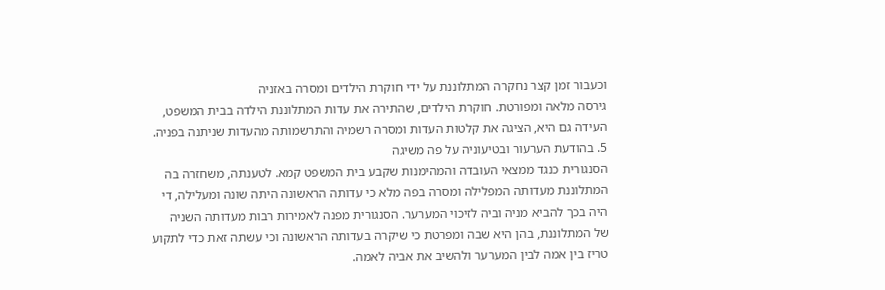וכעבור זמן קצר נחקרה המתלוננת על ידי חוקרת הילדים ומסרה באזניה
גירסה מלאה ומפורטת. חוקרת הילדים, שהתירה את עדות המתלוננת הילדה בבית המשפט,
העידה גם היא, הציגה את קלטות העדות ומסרה רשמיה והתרשמותה מהעדות שניתנה בפניה.
5. בהודעת הערעור ובטיעוניה על פה משיגה
הסנגורית כנגד ממצאי העובדה והמהימנות שקבע בית המשפט קמא. לטענתה, משחזרה בה
המתלוננת מעדותה המפלילה ומסרה בפה מלא כי עדותה הראשונה היתה שונה ומעלילה, די
היה בכך להביא מניה וביה לזיכוי המערער. הסנגורית מפנה לאמירות רבות מעדותה השניה
של המתלוננת, בהן היא שבה ומפרטת כי שיקרה בעדותה הראשונה וכי עשתה זאת כדי לתקוע
טריז בין אמה לבין המערער ולהשיב את אביה לאמה.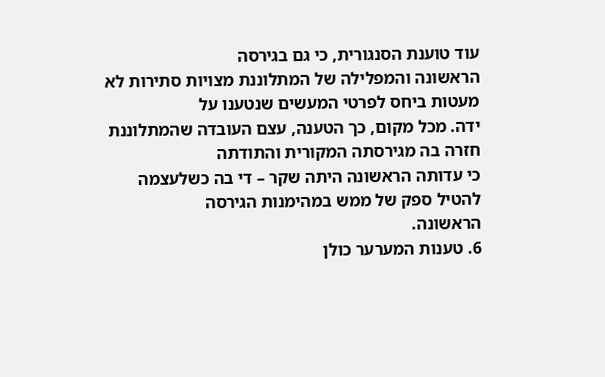עוד טוענת הסנגורית, כי גם בגירסה
הראשונה והמפלילה של המתלוננת מצויות סתירות לא מעטות ביחס לפרטי המעשים שנטענו על
ידה. מכל מקום, כך הטענה, עצם העובדה שהמתלוננת חזרה בה מגירסתה המקורית והתודתה
כי עדותה הראשונה היתה שקר – די בה כשלעצמה להטיל ספק של ממש במהימנות הגירסה
הראשונה.
6. טענות המערער כולן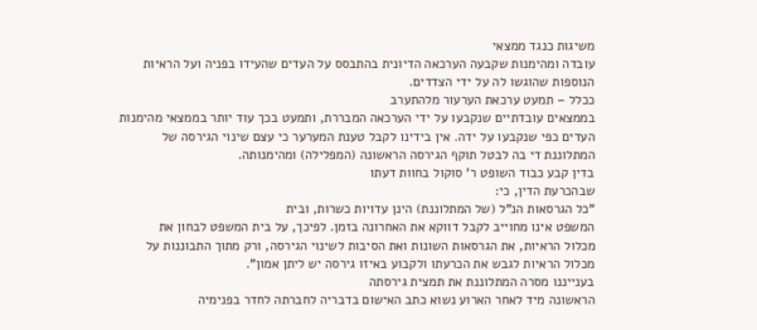משיגות כנגד ממצאי
עובדה ומהימנות שקבעה הערכאה הדיונית בהתבסס על העדים שהעידו בפניה ועל הראיות
הנוספות שהוגשו לה על ידי הצדדים.
ככלל – תמעט ערכאת הערעור מלהתערב
בממצאים עובדתיים שנקבעו על ידי הערכאה המבררת, ותמעט בכך עוד יותר בממצאי מהימנות
העדים כפי שנקבעו על ידה. אין בידינו לקבל טענת המערער כי עצם שינוי הגירסה של
המתלוננת די בה לבטל תוקף הגירסה הראשונה (המפלילה) ומהימנותה.
בדין קבע כבוד השופט ר' סוקול בחוות דעתו
שבהכרעת הדין, כי:
"כל הגרסאות הנ"ל (של המתלוננת) הינן עדויות כשרות, ובית
המשפט אינו מחוייב לקבל דווקא את האחרונה בזמן. לפיכך, על בית המשפט לבחון את
מכלול הראיות, את הגרסאות השונות ואת הסיבות לשינוי הגירסה, ורק מתוך התבוננות על
מכלול הראיות לגבש את הכרעתו ולקבוע באיזו גירסה יש ליתן אמון".
בענייננו מסרה המתלוננת את תמצית גירסתה
הראשונה מיד לאחר הארוע נשוא כתב האישום בדבריה לחברתה לחדר בפנימיה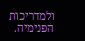ולמדריכות
הפנימיה.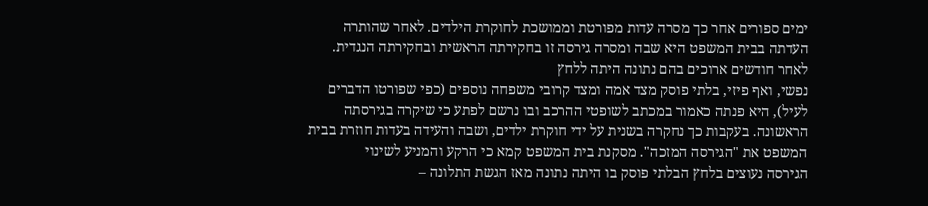ימים ספורים אחר כך מסרה עדות מפורטת וממושכת לחוקרת הילדים. לאחר שהותרה
העדתה בבית המשפט היא שבה ומסרה גירסה זו בחקירתה הראשית ובחקירתה הנגדית.
לאחר חודשים ארוכים בהם נתונה היתה ללחץ
נפשי, ואף פיזי, בלתי פוסק מצד אמה ומצד קרובי משפחה נוספים (כפי שפורטו הדברים
לעיל), היא פנתה כאמור במכתב לשופטי ההרכב ובו נרשם לפתע כי שיקרה בגירסתה
הראשונה. בעקבות כך נחקרה בשנית על ידי חוקרת ילדים, ושבה והעידה בעדות חוזרת בבית
המשפט את "הגירסה המזכה". מסקנת בית המשפט קמא כי הרקע והמניע לשינוי
הגירסה נעוצים בלחץ הבלתי פוסק בו היתה נתונה מאז הגשת התלונה –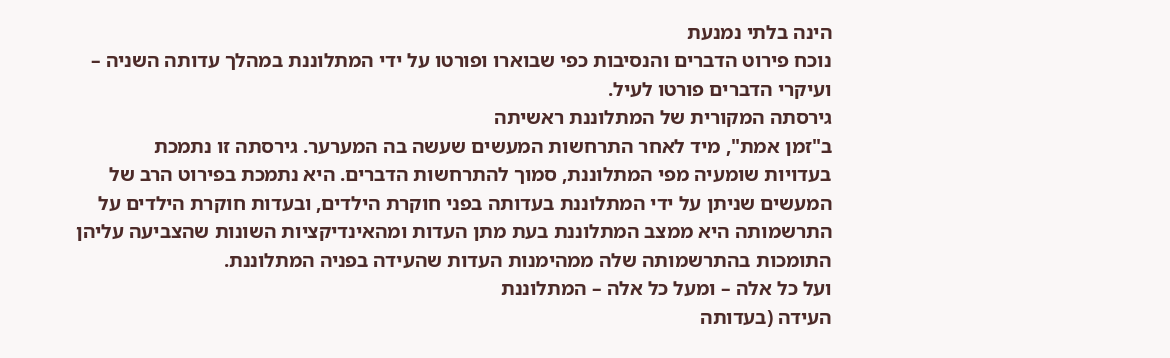הינה בלתי נמנעת
נוכח פירוט הדברים והנסיבות כפי שבוארו ופורטו על ידי המתלוננת במהלך עדותה השניה –
ועיקרי הדברים פורטו לעיל.
גירסתה המקורית של המתלוננת ראשיתה
ב"זמן אמת", מיד לאחר התרחשות המעשים שעשה בה המערער. גירסתה זו נתמכת
בעדויות שומעיה מפי המתלוננת, סמוך להתרחשות הדברים. היא נתמכת בפירוט הרב של
המעשים שניתן על ידי המתלוננת בעדותה בפני חוקרת הילדים, ובעדות חוקרת הילדים על
התרשמותה היא ממצב המתלוננת בעת מתן העדות ומהאינדיקציות השונות שהצביעה עליהן
התומכות בהתרשמותה שלה ממהימנות העדות שהעידה בפניה המתלוננת.
ועל כל אלה – ומעל כל אלה – המתלוננת
העידה (בעדותה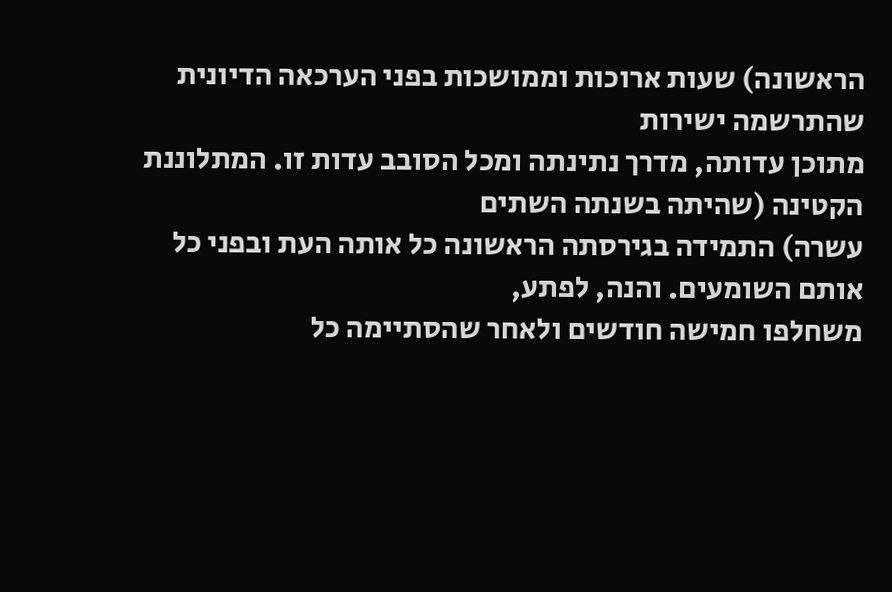הראשונה) שעות ארוכות וממושכות בפני הערכאה הדיונית שהתרשמה ישירות
מתוכן עדותה, מדרך נתינתה ומכל הסובב עדות זו. המתלוננת הקטינה (שהיתה בשנתה השתים
עשרה) התמידה בגירסתה הראשונה כל אותה העת ובפני כל אותם השומעים. והנה, לפתע,
משחלפו חמישה חודשים ולאחר שהסתיימה כל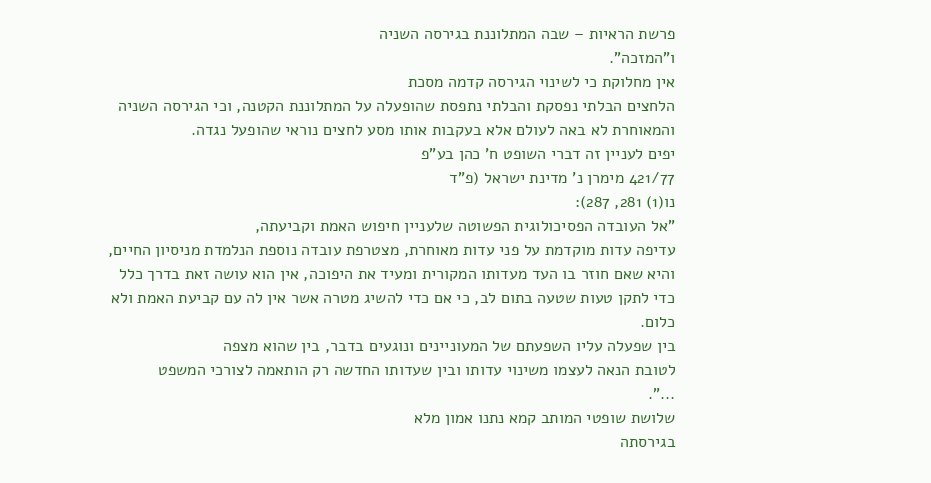פרשת הראיות – שבה המתלוננת בגירסה השניה
ו"המזכה".
אין מחלוקת כי לשינוי הגירסה קדמה מסכת
הלחצים הבלתי נפסקת והבלתי נתפסת שהופעלה על המתלוננת הקטנה, וכי הגירסה השניה
והמאוחרת לא באה לעולם אלא בעקבות אותו מסע לחצים נוראי שהופעל נגדה.
יפים לעניין זה דברי השופט ח' כהן בע"פ
421/77 מימרן נ' מדינת ישראל (פ"ד
נו(1) 281, 287):
"אל העובדה הפסיכולוגית הפשוטה שלעניין חיפוש האמת וקביעתה,
עדיפה עדות מוקדמת על פני עדות מאוחרת, מצטרפת עובדה נוספת הנלמדת מניסיון החיים,
והיא שאם חוזר בו העד מעדותו המקורית ומעיד את היפוכה, אין הוא עושה זאת בדרך כלל
כדי לתקן טעות שטעה בתום לב, כי אם כדי להשיג מטרה אשר אין לה עם קביעת האמת ולא
כלום.
בין שפעלה עליו השפעתם של המעוניינים ונוגעים בדבר, בין שהוא מצפה
לטובת הנאה לעצמו משינוי עדותו ובין שעדותו החדשה רק הותאמה לצורכי המשפט
...".
שלושת שופטי המותב קמא נתנו אמון מלא
בגירסתה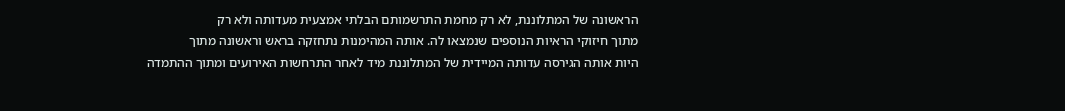הראשונה של המתלוננת, לא רק מחמת התרשמותם הבלתי אמצעית מעדותה ולא רק
מתוך חיזוקי הראיות הנוספים שנמצאו לה. אותה המהימנות נתחזקה בראש וראשונה מתוך
היות אותה הגירסה עדותה המיידית של המתלוננת מיד לאחר התרחשות האירועים ומתוך ההתמדה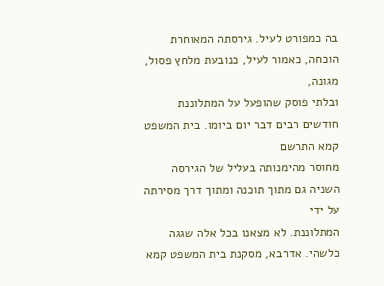בה כמפורט לעיל. גירסתה המאוחרת הוכחה, כאמור לעיל, כנובעת מלחץ פסול, מגונה,
ובלתי פוסק שהופעל על המתלוננת חודשים רבים דבר יום ביומו. בית המשפט קמא התרשם
מחוסר מהימנותה בעליל של הגירסה השניה גם מתוך תוכנה ומתוך דרך מסירתה על ידי
המתלוננת. לא מצאנו בכל אלה שגגה כלשהי. אדרבא, מסקנת בית המשפט קמא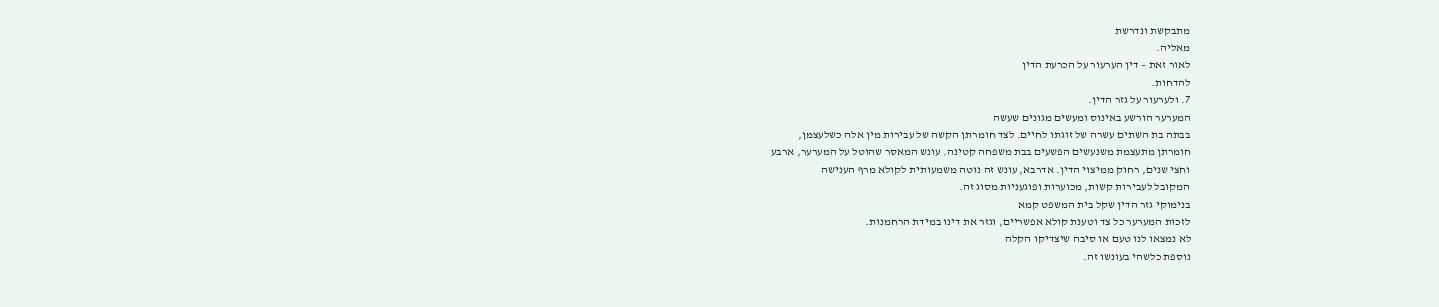מתבקשת ונדרשת
מאליה.
לאור זאת – דין הערעור על הכרעת הדין
להדחות.
7. ולערעור על גזר הדין.
המערער הורשע באינוס ומעשים מגונים שעשה
בבתה בת השתים עשרה של זוגתו לחיים. לצד חומרתן הקשה של עבירות מין אלה כשלעצמן,
חומרתן מתעצמת משנעשים הפשעים בבת משפחה קטינה. עונש המאסר שהוטל על המערער, ארבע
וחצי שנים, רחוק ממיצוי הדין. אדרבא, עונש זה נוטה משמעותית לקולא מרף הענישה
המקובל לעבירות קשות, מכוערות ופוגעניות מסוג זה.
בנימוקי גזר הדין שקל בית המשפט קמא
לזכות המערער כל צד וטענת קולא אפשריים, וגזר את דינו במידת הרחמנות.
לא נמצאו לנו טעם או סיבה שיצדיקו הקלה
נוספת כלשהי בעונשו זה.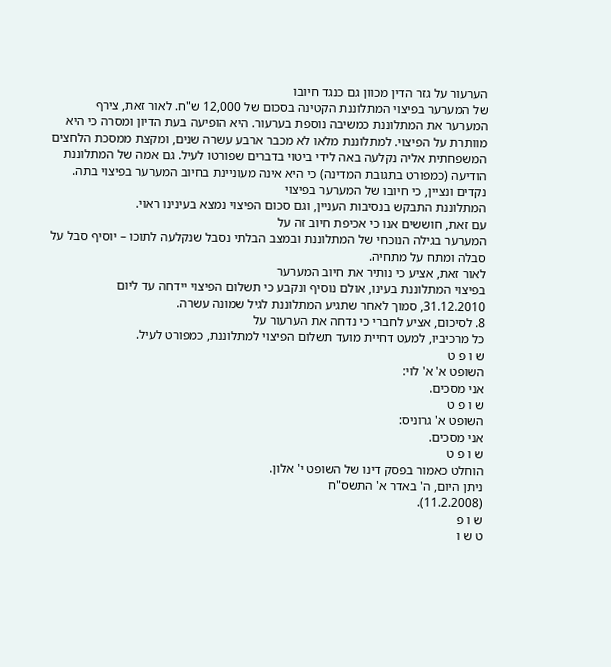הערעור על גזר הדין מכוון גם כנגד חיובו
של המערער בפיצוי המתלוננת הקטינה בסכום של 12,000 ש"ח. לאור זאת, צירף
המערער את המתלוננת כמשיבה נוספת בערעור. היא הופיעה בעת הדיון ומסרה כי היא
מוותרת על הפיצוי. למתלוננת מלאו לא מכבר ארבע עשרה שנים, ומקצת ממסכת הלחצים
המשפחתית אליה נקלעה באה לידי ביטוי בדברים שפורטו לעיל. גם אמה של המתלוננת
הודיעה (כמפורט בתגובת המדינה) כי היא אינה מעוניינת בחיוב המערער בפיצוי בתה.
נקדים ונציין, כי חיובו של המערער בפיצוי
המתלוננת התבקש בנסיבות העניין, וגם סכום הפיצוי נמצא בעינינו ראוי.
עם זאת, חוששים אנו כי אכיפת חיוב זה על
המערער בגילה הנוכחי של המתלוננת ובמצב הבלתי נסבל שנקלעה לתוכו – יוסיף סבל על
סבלה ומתח על מתחיה.
לאור זאת, אציע כי נותיר את חיוב המערער
בפיצוי המתלוננת בעינו, אולם נוסיף ונקבע כי תשלום הפיצוי יידחה עד ליום
31.12.2010, סמוך לאחר שתגיע המתלוננת לגיל שמונה עשרה.
8. לסיכום, אציע לחברי כי נדחה את הערעור על
כל מרכיביו, למעט דחיית מועד תשלום הפיצוי למתלוננת, כמפורט לעיל.
ש ו פ ט
השופט א' א' לוי:
אני מסכים.
ש ו פ ט
השופט א' גרוניס:
אני מסכים.
ש ו פ ט
הוחלט כאמור בפסק דינו של השופט י' אלון.
ניתן היום, ה' באדר א' התשס"ח
(11.2.2008).
ש ו פ
ט ש ו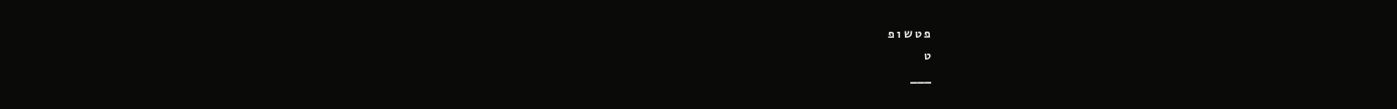פ ט ש ו פ
ט
___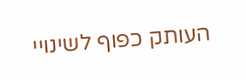העותק כפוף לשינויי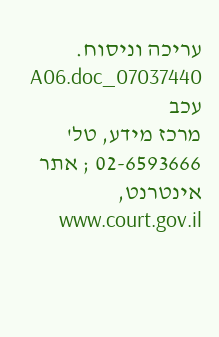עריכה וניסוח. 07037440_A06.doc עכב
מרכז מידע, טל' 02-6593666 ; אתר אינטרנט, www.court.gov.il